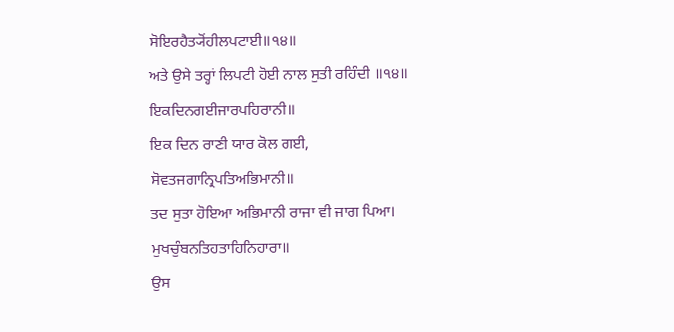ਸੋਇਰਹੈਤ੍ਯੋਂਹੀਲਪਟਾਈ॥੧੪॥
ਅਤੇ ਉਸੇ ਤਰ੍ਹਾਂ ਲਿਪਟੀ ਹੋਈ ਨਾਲ ਸੁਤੀ ਰਹਿੰਦੀ ॥੧੪॥
ਇਕਦਿਨਗਈਜਾਰਪਹਿਰਾਨੀ॥
ਇਕ ਦਿਨ ਰਾਣੀ ਯਾਰ ਕੋਲ ਗਈ,
ਸੋਵਤਜਗਾਨ੍ਰਿਪਤਿਅਭਿਮਾਨੀ॥
ਤਦ ਸੁਤਾ ਹੋਇਆ ਅਭਿਮਾਨੀ ਰਾਜਾ ਵੀ ਜਾਗ ਪਿਆ।
ਮੁਖਚੁੰਬਨਤਿਹਤਾਹਿਨਿਹਾਰਾ॥
ਉਸ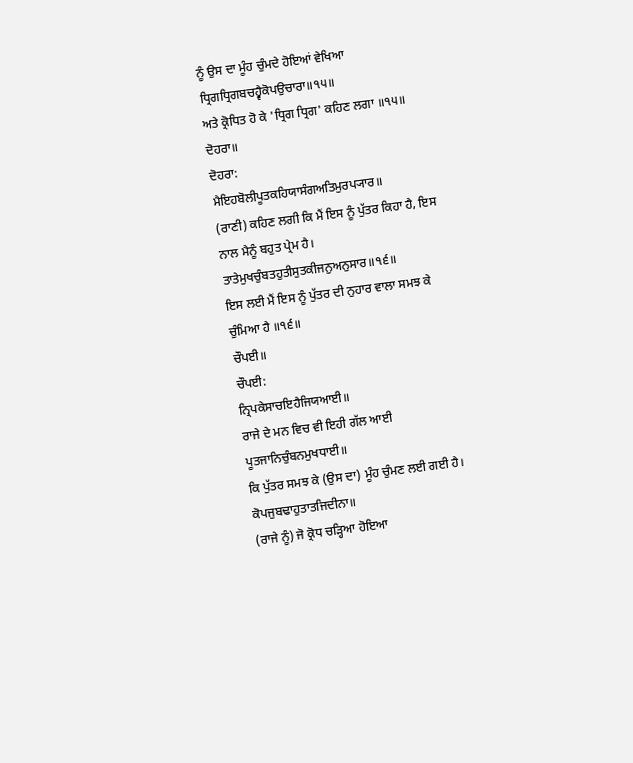ਨੂੰ ਉਸ ਦਾ ਮੂੰਹ ਚੁੰਮਦੇ ਹੋਇਆਂ ਵੇਖਿਆ
ਧ੍ਰਿਗਧ੍ਰਿਗਬਚਹ੍ਵੈਕੋਪਉਚਾਰਾ॥੧੫॥
ਅਤੇ ਕ੍ਰੋਧਿਤ ਹੋ ਕੇ 'ਧ੍ਰਿਗ ਧ੍ਰਿਗ' ਕਹਿਣ ਲਗਾ ॥੧੫॥
ਦੋਹਰਾ॥
ਦੋਹਰਾ:
ਮੈਇਹਬੋਲੀਪੂਤਕਹਿਯਾਸੰਗਅਤਿਮੁਰਪ੍ਯਾਰ॥
(ਰਾਣੀ) ਕਹਿਣ ਲਗੀ ਕਿ ਮੈਂ ਇਸ ਨੂੰ ਪੁੱਤਰ ਕਿਹਾ ਹੈ, ਇਸ ਨਾਲ ਮੈਨੂੰ ਬਹੁਤ ਪ੍ਰੇਮ ਹੈ।
ਤਾਤੇਮੁਖਚੁੰਬਤਹੁਤੀਸੁਤਕੀਜਨੁਅਨੁਸਾਰ॥੧੬॥
ਇਸ ਲਈ ਮੈਂ ਇਸ ਨੂੰ ਪੁੱਤਰ ਦੀ ਨੁਹਾਰ ਵਾਲਾ ਸਮਝ ਕੇ ਚੁੰਮਿਆ ਹੈ ॥੧੬॥
ਚੌਪਈ॥
ਚੌਪਈ:
ਨ੍ਰਿਪਕੇਸਾਚਇਹੈਜਿਯਆਈ॥
ਰਾਜੇ ਦੇ ਮਨ ਵਿਚ ਵੀ ਇਹੀ ਗੱਲ ਆਈ
ਪੂਤਜਾਨਿਚੁੰਬਨਮੁਖਧਾਈ॥
ਕਿ ਪੁੱਤਰ ਸਮਝ ਕੇ (ਉਸ ਦਾ) ਮੂੰਹ ਚੁੰਮਣ ਲਈ ਗਈ ਹੈ।
ਕੋਪਜੁਬਢਾਹੁਤਾਤਜਿਦੀਨਾ॥
(ਰਾਜੇ ਨੂੰ) ਜੋ ਕ੍ਰੋਧ ਚੜ੍ਹਿਆ ਹੋਇਆ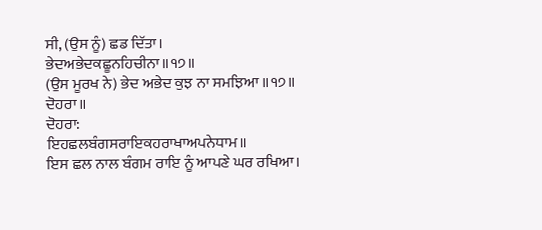ਸੀ, (ਉਸ ਨੂੰ) ਛਡ ਦਿੱਤਾ।
ਭੇਦਅਭੇਦਕਛੂਨਹਿਚੀਨਾ॥੧੭॥
(ਉਸ ਮੂਰਖ ਨੇ) ਭੇਦ ਅਭੇਦ ਕੁਝ ਨਾ ਸਮਝਿਆ ॥੧੭॥
ਦੋਹਰਾ॥
ਦੋਹਰਾ:
ਇਹਛਲਬੰਗਸਰਾਇਕਹਰਾਖਾਅਪਨੇਧਾਮ॥
ਇਸ ਛਲ ਨਾਲ ਬੰਗਮ ਰਾਇ ਨੂੰ ਆਪਣੇ ਘਰ ਰਖਿਆ।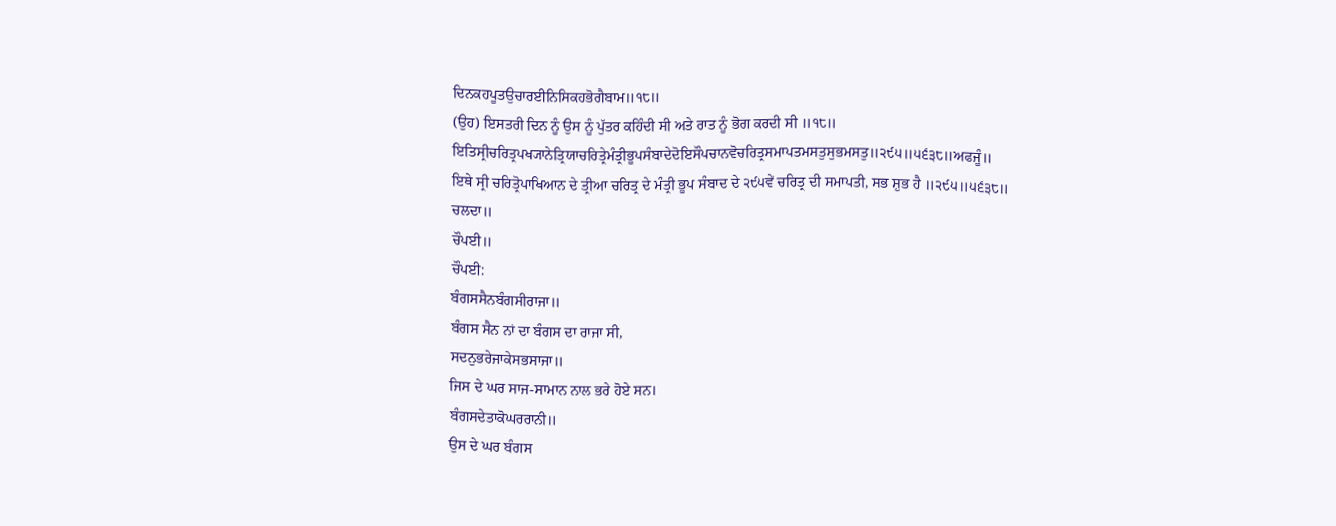ਦਿਨਕਹਪੂਤਉਚਾਰਈਨਿਸਿਕਹਭੋਗੈਬਾਮ॥੧੮॥
(ਉਹ) ਇਸਤਰੀ ਦਿਨ ਨੂੰ ਉਸ ਨੂੰ ਪੁੱਤਰ ਕਹਿੰਦੀ ਸੀ ਅਤੇ ਰਾਤ ਨੂੰ ਭੋਗ ਕਰਦੀ ਸੀ ॥੧੮॥
ਇਤਿਸ੍ਰੀਚਰਿਤ੍ਰਪਖ੍ਯਾਨੇਤ੍ਰਿਯਾਚਰਿਤ੍ਰੇਮੰਤ੍ਰੀਭੂਪਸੰਬਾਦੇਦੋਇਸੌਪਚਾਨਵੋਚਰਿਤ੍ਰਸਮਾਪਤਮਸਤੁਸੁਭਮਸਤੁ॥੨੯੫॥੫੬੩੮॥ਅਫਜੂੰ॥
ਇਥੇ ਸ੍ਰੀ ਚਰਿਤ੍ਰੋਪਾਖਿਆਨ ਦੇ ਤ੍ਰੀਆ ਚਰਿਤ੍ਰ ਦੇ ਮੰਤ੍ਰੀ ਭੂਪ ਸੰਬਾਦ ਦੇ ੨੯੫ਵੇਂ ਚਰਿਤ੍ਰ ਦੀ ਸਮਾਪਤੀ, ਸਭ ਸ਼ੁਭ ਹੈ ॥੨੯੫॥੫੬੩੮॥ ਚਲਦਾ॥
ਚੌਪਈ॥
ਚੌਪਈ:
ਬੰਗਸਸੈਨਬੰਗਸੀਰਾਜਾ॥
ਬੰਗਸ ਸੈਨ ਨਾਂ ਦਾ ਬੰਗਸ ਦਾ ਰਾਜਾ ਸੀ,
ਸਦਨੁਭਰੇਜਾਕੇਸਭਸਾਜਾ॥
ਜਿਸ ਦੇ ਘਰ ਸਾਜ-ਸਾਮਾਨ ਨਾਲ ਭਰੇ ਹੋਏ ਸਨ।
ਬੰਗਸਦੇਤਾਕੋਘਰਰਾਨੀ॥
ਉਸ ਦੇ ਘਰ ਬੰਗਸ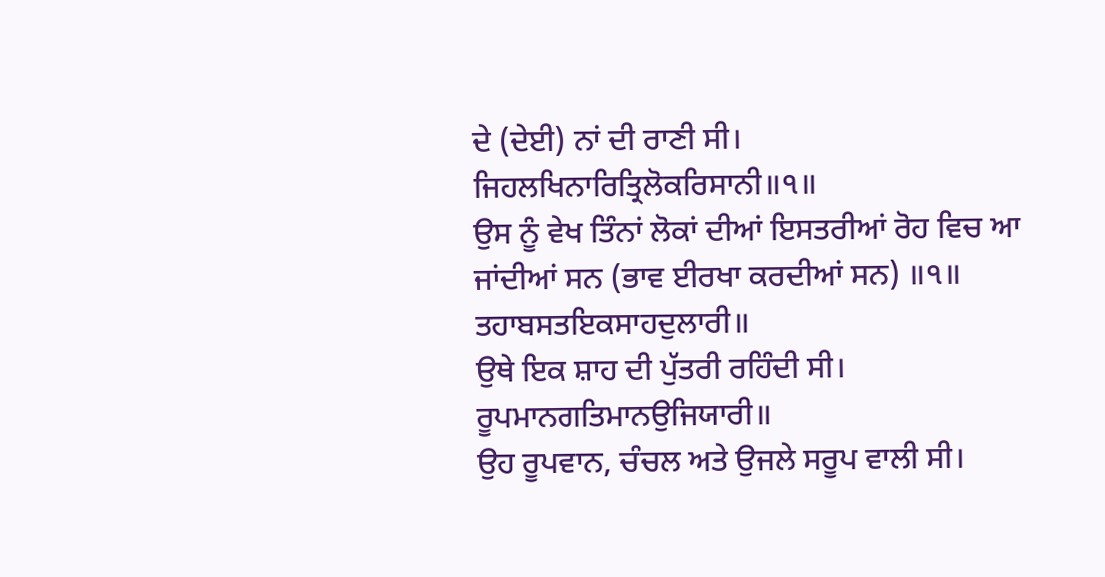ਦੇ (ਦੇਈ) ਨਾਂ ਦੀ ਰਾਣੀ ਸੀ।
ਜਿਹਲਖਿਨਾਰਿਤ੍ਰਿਲੋਕਰਿਸਾਨੀ॥੧॥
ਉਸ ਨੂੰ ਵੇਖ ਤਿੰਨਾਂ ਲੋਕਾਂ ਦੀਆਂ ਇਸਤਰੀਆਂ ਰੋਹ ਵਿਚ ਆ ਜਾਂਦੀਆਂ ਸਨ (ਭਾਵ ਈਰਖਾ ਕਰਦੀਆਂ ਸਨ) ॥੧॥
ਤਹਾਬਸਤਇਕਸਾਹਦੁਲਾਰੀ॥
ਉਥੇ ਇਕ ਸ਼ਾਹ ਦੀ ਪੁੱਤਰੀ ਰਹਿੰਦੀ ਸੀ।
ਰੂਪਮਾਨਗਤਿਮਾਨਉਜਿਯਾਰੀ॥
ਉਹ ਰੂਪਵਾਨ, ਚੰਚਲ ਅਤੇ ਉਜਲੇ ਸਰੂਪ ਵਾਲੀ ਸੀ।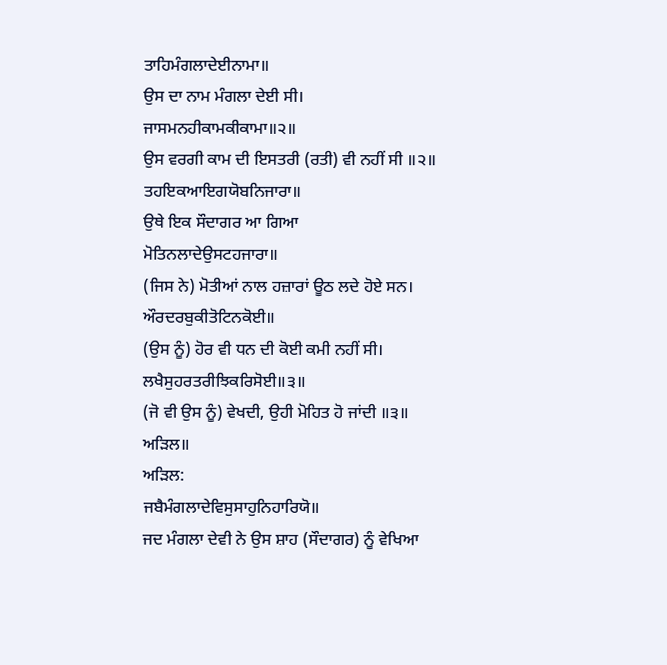ਤਾਹਿਮੰਗਲਾਦੇਈਨਾਮਾ॥
ਉਸ ਦਾ ਨਾਮ ਮੰਗਲਾ ਦੇਈ ਸੀ।
ਜਾਸਮਨਹੀਕਾਮਕੀਕਾਮਾ॥੨॥
ਉਸ ਵਰਗੀ ਕਾਮ ਦੀ ਇਸਤਰੀ (ਰਤੀ) ਵੀ ਨਹੀਂ ਸੀ ॥੨॥
ਤਹਇਕਆਇਗਯੋਬਨਿਜਾਰਾ॥
ਉਥੇ ਇਕ ਸੌਦਾਗਰ ਆ ਗਿਆ
ਮੋਤਿਨਲਾਦੇਉਸਟਹਜਾਰਾ॥
(ਜਿਸ ਨੇ) ਮੋਤੀਆਂ ਨਾਲ ਹਜ਼ਾਰਾਂ ਊਠ ਲਦੇ ਹੋਏ ਸਨ।
ਔਰਦਰਬੁਕੀਤੋਟਿਨਕੋਈ॥
(ਉਸ ਨੂੰ) ਹੋਰ ਵੀ ਧਨ ਦੀ ਕੋਈ ਕਮੀ ਨਹੀਂ ਸੀ।
ਲਖੈਸੁਹਰਤਰੀਝਿਕਰਿਸੋਈ॥੩॥
(ਜੋ ਵੀ ਉਸ ਨੂੰ) ਵੇਖਦੀ, ਉਹੀ ਮੋਹਿਤ ਹੋ ਜਾਂਦੀ ॥੩॥
ਅੜਿਲ॥
ਅੜਿਲ:
ਜਬੈਮੰਗਲਾਦੇਵਿਸੁਸਾਹੁਨਿਹਾਰਿਯੋ॥
ਜਦ ਮੰਗਲਾ ਦੇਵੀ ਨੇ ਉਸ ਸ਼ਾਹ (ਸੌਦਾਗਰ) ਨੂੰ ਵੇਖਿਆ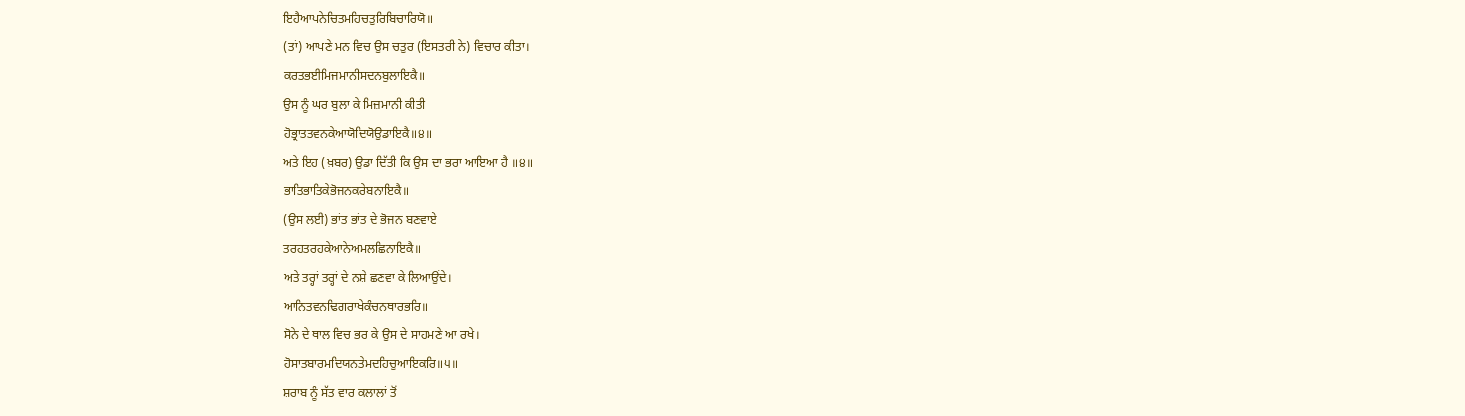ਇਹੈਆਪਨੇਚਿਤਮਹਿਚਤੁਰਿਬਿਚਾਰਿਯੋ॥
(ਤਾਂ) ਆਪਣੇ ਮਨ ਵਿਚ ਉਸ ਚਤੁਰ (ਇਸਤਰੀ ਨੇ) ਵਿਚਾਰ ਕੀਤਾ।
ਕਰਤਭਈਮਿਜਮਾਨੀਸਦਨਬੁਲਾਇਕੈ॥
ਉਸ ਨੂੰ ਘਰ ਬੁਲਾ ਕੇ ਮਿਜ਼ਮਾਨੀ ਕੀਤੀ
ਹੋਭ੍ਰਾਤਤਵਨਕੇਆਯੋਦਿਯੋਉਡਾਇਕੈ॥੪॥
ਅਤੇ ਇਹ (ਖ਼ਬਰ) ਉਡਾ ਦਿੱਤੀ ਕਿ ਉਸ ਦਾ ਭਰਾ ਆਇਆ ਹੈ ॥੪॥
ਭਾਤਿਭਾਤਿਕੇਭੋਜਨਕਰੇਬਨਾਇਕੈ॥
(ਉਸ ਲਈ) ਭਾਂਤ ਭਾਂਤ ਦੇ ਭੋਜਨ ਬਣਵਾਏ
ਤਰਹਤਰਹਕੇਆਨੇਅਮਲਛਿਨਾਇਕੈ॥
ਅਤੇ ਤਰ੍ਹਾਂ ਤਰ੍ਹਾਂ ਦੇ ਨਸ਼ੇ ਛਣਵਾ ਕੇ ਲਿਆਉਂਦੇ।
ਆਨਿਤਵਨਢਿਗਰਾਖੇਕੰਚਨਥਾਰਭਰਿ॥
ਸੋਨੇ ਦੇ ਥਾਲ ਵਿਚ ਭਰ ਕੇ ਉਸ ਦੇ ਸਾਹਮਣੇ ਆ ਰਖੇ।
ਹੋਸਾਤਬਾਰਮਦਿਯਨਤੇਮਦਹਿਚੁਆਇਕਰਿ॥੫॥
ਸ਼ਰਾਬ ਨੂੰ ਸੱਤ ਵਾਰ ਕਲਾਲਾਂ ਤੋਂ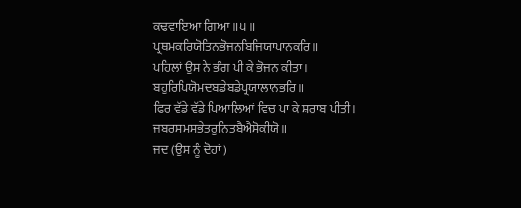ਕਢਵਾਇਆ ਗਿਆ ॥੫॥
ਪ੍ਰਥਮਕਰਿਯੋਤਿਨਭੋਜਨਬਿਜਿਯਾਪਾਨਕਰਿ॥
ਪਹਿਲਾਂ ਉਸ ਨੇ ਭੰਗ ਪੀ ਕੇ ਭੋਜਨ ਕੀਤਾ।
ਬਹੁਰਿਪਿਯੋਮਦਬਡੇਬਡੇਪ੍ਰਯਾਲਾਨਭਰਿ॥
ਫਿਰ ਵੱਡੇ ਵੱਡੇ ਪਿਆਲਿਆਂ ਵਿਚ ਪਾ ਕੇ ਸ਼ਰਾਬ ਪੀਤੀ।
ਜਬਰਸਮਸਭੇਤਰੁਨਿਤਬੈਐਸੋਕੀਯੋ॥
ਜਦ (ਉਸ ਨੂੰ ਦੋਹਾਂ)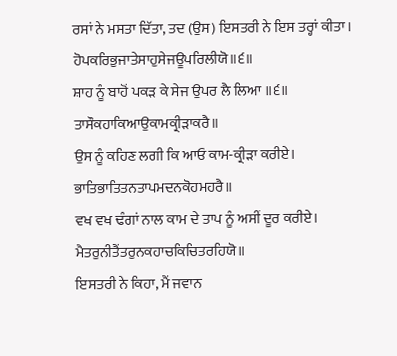ਰਸਾਂ ਨੇ ਮਸਤਾ ਦਿੱਤਾ, ਤਦ (ਉਸ) ਇਸਤਰੀ ਨੇ ਇਸ ਤਰ੍ਹਾਂ ਕੀਤਾ।
ਹੋਪਕਰਿਭੁਜਾਤੇਸਾਹੁਸੇਜਊਪਰਿਲੀਯੋ॥੬॥
ਸ਼ਾਹ ਨੂੰ ਬਾਹੋਂ ਪਕੜ ਕੇ ਸੇਜ ਉਪਰ ਲੈ ਲਿਆ ॥੬॥
ਤਾਸੌਕਹਾਕਿਆਉਕਾਮਕ੍ਰੀੜਾਕਰੈ॥
ਉਸ ਨੂੰ ਕਹਿਣ ਲਗੀ ਕਿ ਆਓ ਕਾਮ-ਕ੍ਰੀੜਾ ਕਰੀਏ।
ਭਾਤਿਭਾਤਿਤਨਤਾਪਮਦਨਕੋਹਮਹਰੈ॥
ਵਖ ਵਖ ਢੰਗਾਂ ਨਾਲ ਕਾਮ ਦੇ ਤਾਪ ਨੂੰ ਅਸੀਂ ਦੂਰ ਕਰੀਏ।
ਮੈਤਰੁਨੀਤੈਂਤਰੁਨਕਹਾਚਕਿਚਿਤਰਹਿਯੋ॥
ਇਸਤਰੀ ਨੇ ਕਿਹਾ, ਮੈਂ ਜਵਾਨ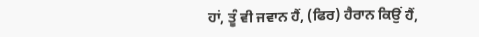ਹਾਂ, ਤੂੰ ਵੀ ਜਵਾਨ ਹੈਂ, (ਫਿਰ) ਹੈਰਾਨ ਕਿਉਂ ਹੈਂ,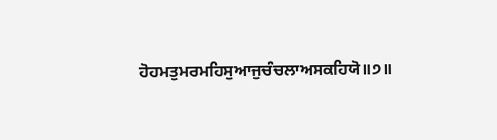ਹੋਹਮਤੁਮਰਮਹਿਸੁਆਜੁਚੰਚਲਾਅਸਕਹਿਯੋ॥੭॥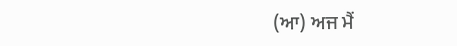(ਆ) ਅਜ ਮੈਂ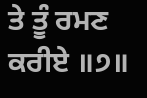ਤੇ ਤੂੰ ਰਮਣ ਕਰੀਏ ॥੭॥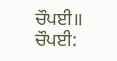ਚੌਪਈ॥
ਚੌਪਈ: